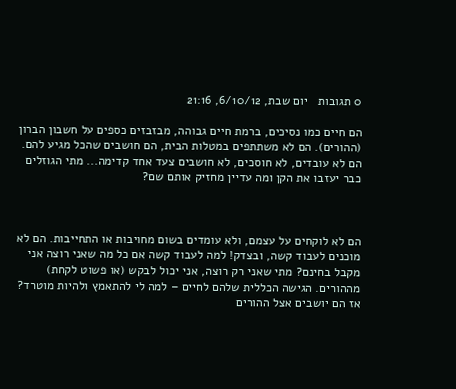0 תגובות   יום שבת, 6/10/12, 21:16

הם חיים כמו נסיכים, ברמת חיים גבוהה, מבזבזים כספים על חשבון הברון (ההורים). הם לא משתתפים במטלות הבית, הם חושבים שהכל מגיע להם. הם לא עובדים, לא חוסכים, לא חושבים צעד אחד קדימה... מתי הגוזלים כבר יעזבו את הקן ומה עדיין מחזיק אותם שם?



הם לא לוקחים על עצמם, ולא עומדים בשום מחויבות או התחייבות. הם לא מוכנים לעבוד קשה, ובצדק! למה לעבוד קשה אם כל מה שאני רוצה אני מקבל בחינם? מתי שאני רק רוצה, אני יכול לבקש (או פשוט לקחת) מההורים. הגישה הכללית שלהם לחיים – למה לי להתאמץ ולהיות מוטרד? אז הם יושבים אצל ההורים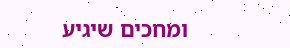ומחכים שיגיע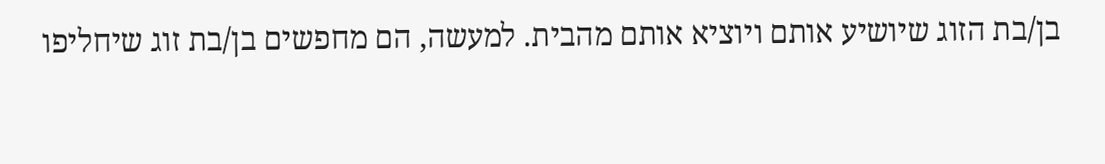בן/בת הזוג שיושיע אותם ויוציא אותם מהבית. למעשה, הם מחפשים בן/בת זוג שיחליפו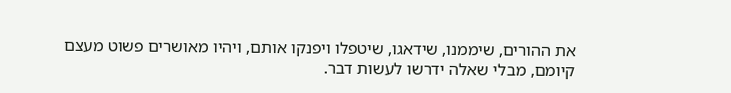את ההורים, שיממנו, שידאגו, שיטפלו ויפנקו אותם, ויהיו מאושרים פשוט מעצם קיומם, מבלי שאלה ידרשו לעשות דבר.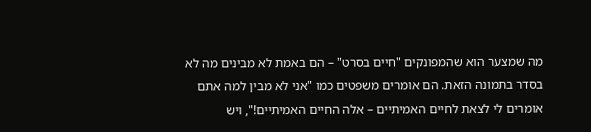מה שמצער הוא שהמפונקים "חיים בסרט" – הם באמת לא מבינים מה לא בסדר בתמונה הזאת. הם אומרים משפטים כמו "אני לא מבין למה אתם אומרים לי לצאת לחיים האמיתיים – אלה החיים האמיתיים!", ויש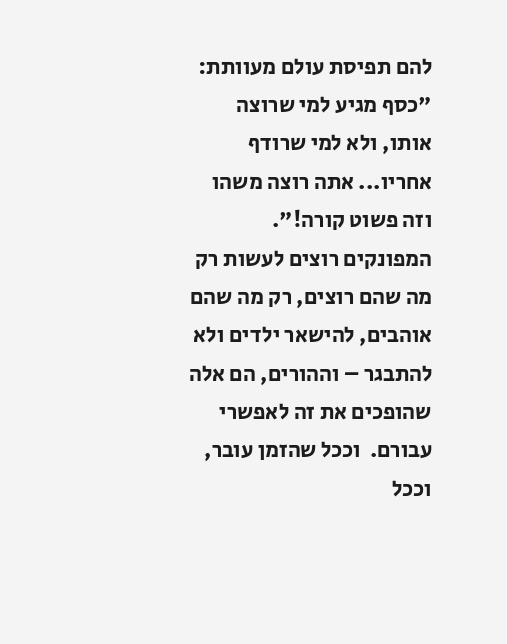להם תפיסת עולם מעוותת: "כסף מגיע למי שרוצה אותו, ולא למי שרודף אחריו... אתה רוצה משהו וזה פשוט קורה!". המפונקים רוצים לעשות רק מה שהם רוצים, רק מה שהם אוהבים, להישאר ילדים ולא להתבגר – וההורים, הם אלה שהופכים את זה לאפשרי עבורם.  וככל שהזמן עובר, וככל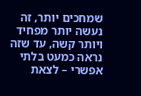שמחכים יותר, זה נעשה יותר מפחיד ויותר קשה, עד שזה נראה כמעט בלתי אפשרי – לצאת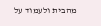מהבית ולעמוד על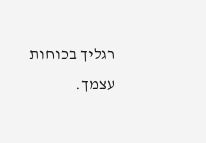רגליך בכוחות עצמך.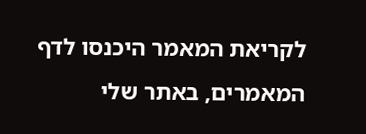לקריאת המאמר היכנסו לדף המאמרים, באתר שלי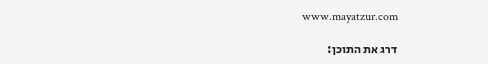www.mayatzur.com

דרג את התוכן: